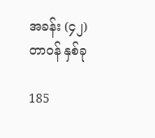အခန်း (၄၂) တာဝန် နှစ်ခု

185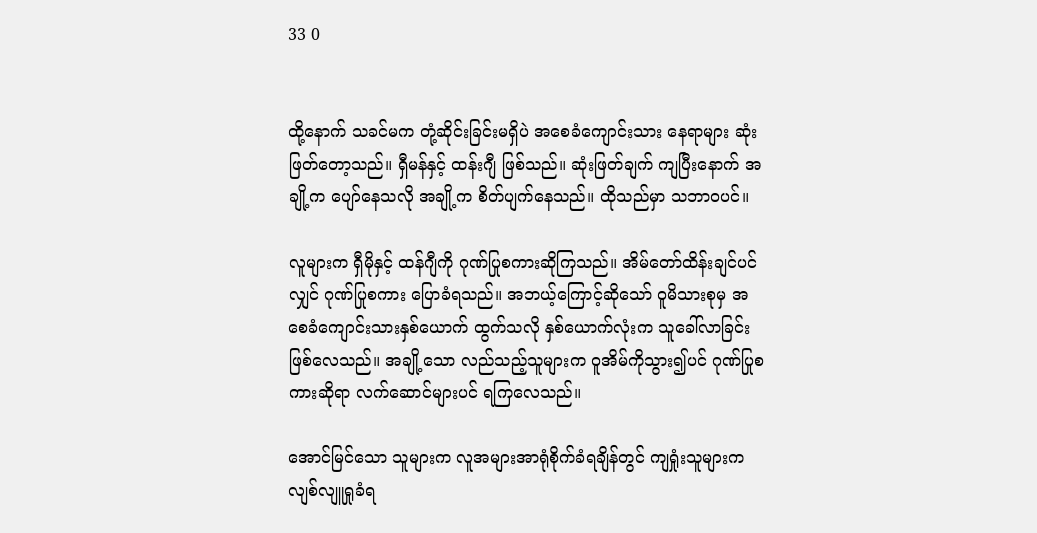33 0


ထို့နောက် သခင်မက တုံ့ဆိုင်းခြင်းမရှိပဲ အစေခံကျောင်းသား နေရာများ ဆုံးဖြတ်တော့သည်။ ရှီမန်နှင့် ထန်းဂျီ ဖြစ်သည်။ ဆုံးဖြတ်ချက် ကျပြီးနောက် အချို့က ပျော်နေသလို အချို့က စိတ်ပျက်နေသည်။ ထိုသည်မှာ သဘာဝပင်။

လူများက ရှီမိုနှင့် ထန်ဂျီကို ဂုဏ်ပြုစကားဆိုကြသည်။ အိမ်တော်ထိန်းချင်ပင်လျှင် ဂုဏ်ပြုစကား ပြောခံရသည်။ အဘယ့်ကြောင့်ဆိုသော် ဝူမိသားစုမှ အစေခံကျောင်းသားနှစ်ယောက် ထွက်သလို နှစ်ယောက်လုံးက သူခေါ်လာခြင်း ဖြစ်လေသည်။ အချို့သော လည်သည့်သူများက ဝူအိမ်ကိုသွား၍ပင် ဂုဏ်ပြုစကားဆိုရာ လက်ဆောင်များပင် ရကြလေသည်။

အောင်မြင်သော သူများက လူအများအာရုံစိုက်ခံရချိန်တွင် ကျရှုံးသူများက လျစ်လျူရှုခံရ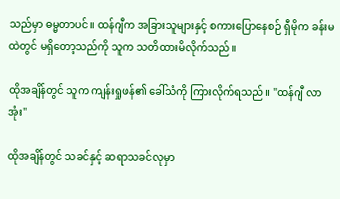သည်မှာ ဓမ္မတာပင်။ ထန်ဂျီက အခြားသူများနှင့် စကားပြောနေစဉ် ရှီမိုက ခန်းမထဲတွင် မရှိတော့သည်ကို သူက သတိထားမိလိုက်သည်။

ထိုအချိန်တွင် သူက ကျန်းရှုဖန်၏ ခေါ်သံကို ကြားလိုက်ရသည်။ "ထန်ဂျီ လာအုံး"

ထိုအချိန်တွင် သခင်နှင့် ဆရာသခင်လုမှာ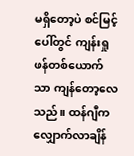မရှိတော့ပဲ စင်မြင့်ပေါ်တွင် ကျန်းရှုဖန်တစ်ယောက်သာ ကျန်တော့လေသည်။ ထန်ဂျီက လျှောက်လာချိန်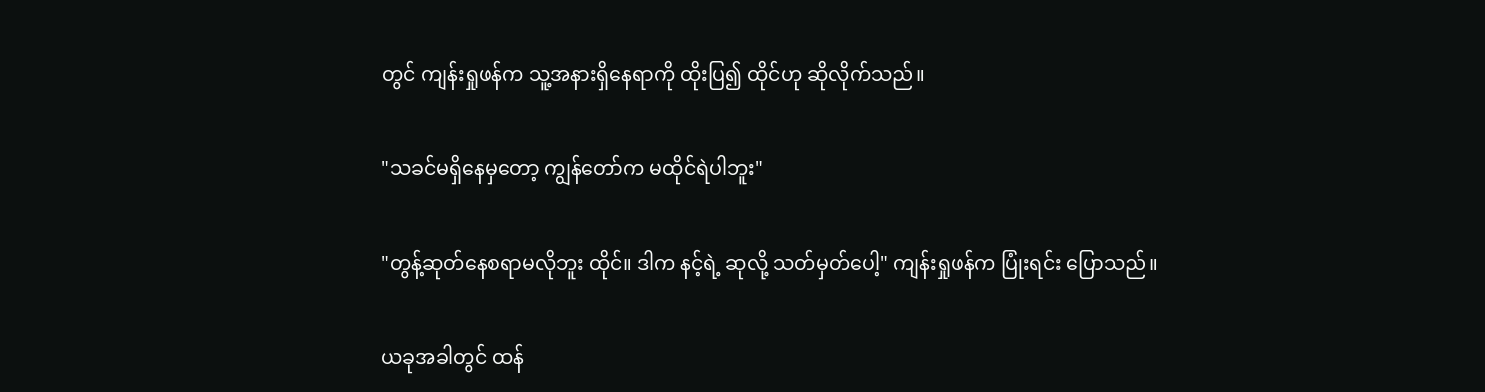တွင် ကျန်းရှုဖန်က သူ့အနားရှိနေရာကို ထိုးပြ၍ ထိုင်ဟု ဆိုလိုက်သည်။

"သခင်မရှိနေမှတော့ ကျွန်တော်က မထိုင်ရဲပါဘူး"

"တွန့်ဆုတ်နေစရာမလိုဘူး ထိုင်။ ဒါက နင့်ရဲ့ ဆုလို့ သတ်မှတ်ပေါ့" ကျန်းရှုဖန်က ပြုံးရင်း ပြောသည်။

ယခုအခါတွင် ထန်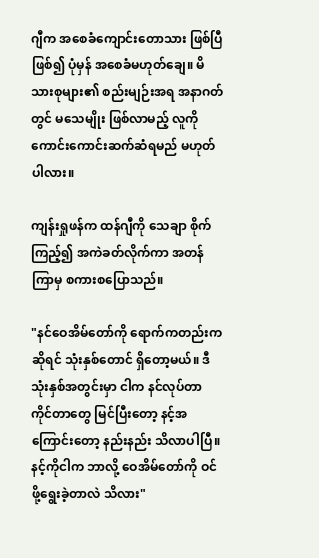ဂျီက အစေခံကျောင်းတောသား ဖြစ်ပြီ ဖြစ်၍ ပုံမှန် အစေခံမဟုတ်ချေ။ မိသားစုများ၏ စည်းမျဉ်းအရ အနာဂတ်တွင် မသေမျိုး ဖြစ်လာမည့် လူကို ကောင်းကောင်းဆက်ဆံရမည် မဟုတ်ပါလား။

ကျန်းရှုဖန်က ထန်ဂျီကို သေချာ စိုက်ကြည့်၍ အကဲခတ်လိုက်ကာ အတန်ကြာမှ စကားစပြောသည်။

"နင်ဝေအိမ်တော်ကို ရောက်ကတည်းကဆိုရင် သုံးနှစ်တောင် ရှိတော့မယ်။ ဒီသုံးနှစ်အတွင်းမှာ ငါက နင်လုပ်တာ ကိုင်တာတွေ မြင်ပြီးတော့ နင့်အကြောင်းတော့ နည်းနည်း သိလာပါပြီ။ နင့်ကိုငါက ဘာလို့ ဝေအိမ်တော်ကို ဝင်ဖို့ရွေးခဲ့တာလဲ သိလား"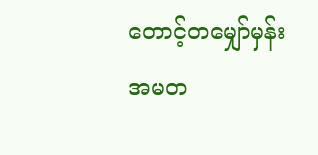တောင့်တမျှော်မှန်း အမတ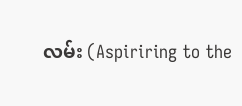လမ်း (Aspiriring to the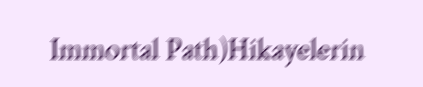Immortal Path)Hikayelerin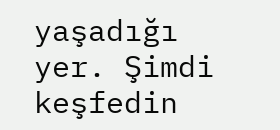yaşadığı yer. Şimdi keşfedin